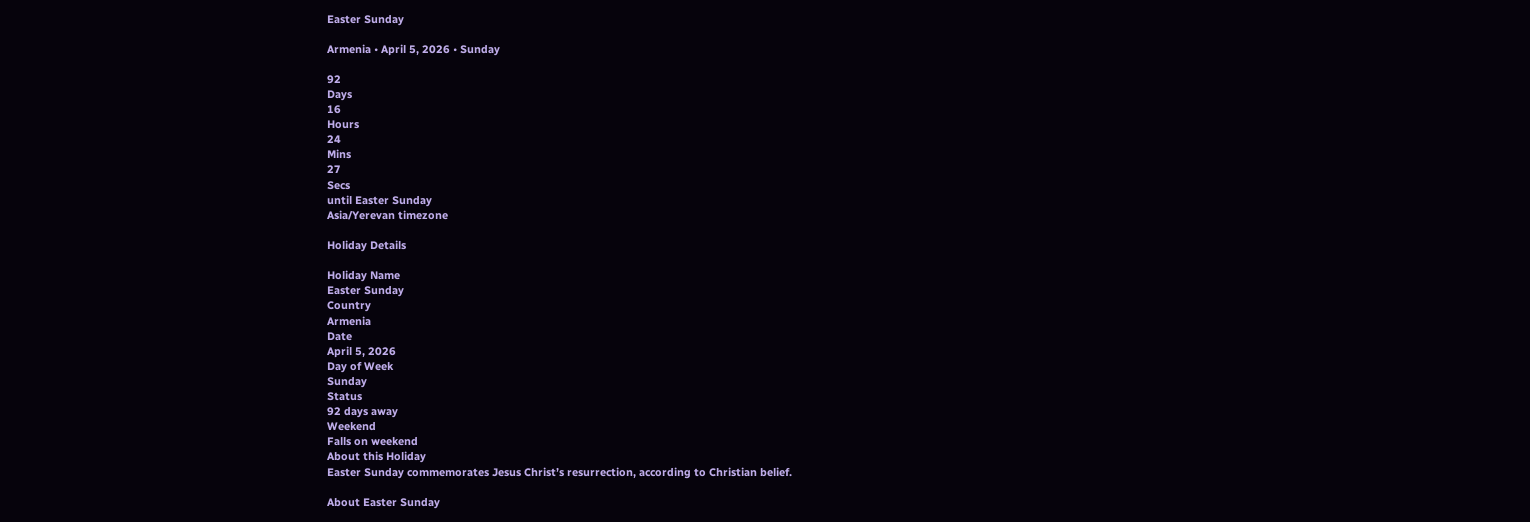Easter Sunday

Armenia • April 5, 2026 • Sunday

92
Days
16
Hours
24
Mins
27
Secs
until Easter Sunday
Asia/Yerevan timezone

Holiday Details

Holiday Name
Easter Sunday
Country
Armenia
Date
April 5, 2026
Day of Week
Sunday
Status
92 days away
Weekend
Falls on weekend
About this Holiday
Easter Sunday commemorates Jesus Christ’s resurrection, according to Christian belief.

About Easter Sunday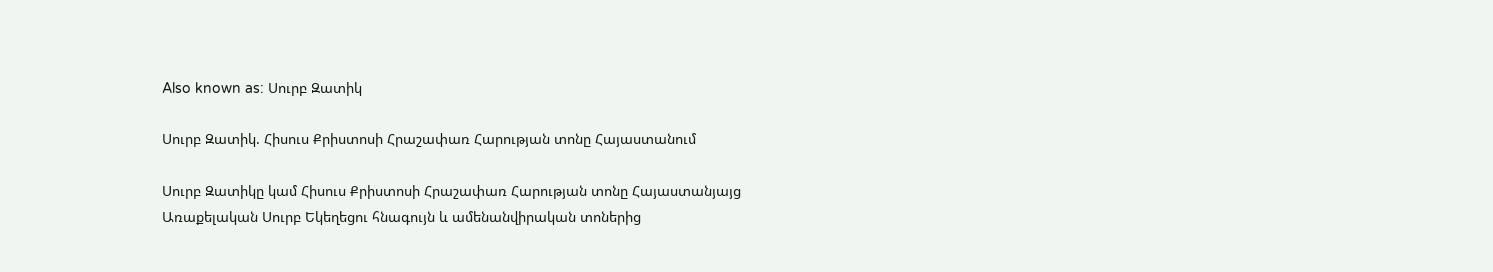Also known as: Սուրբ Զատիկ

Սուրբ Զատիկ. Հիսուս Քրիստոսի Հրաշափառ Հարության տոնը Հայաստանում

Սուրբ Զատիկը կամ Հիսուս Քրիստոսի Հրաշափառ Հարության տոնը Հայաստանյայց Առաքելական Սուրբ Եկեղեցու հնագույն և ամենանվիրական տոներից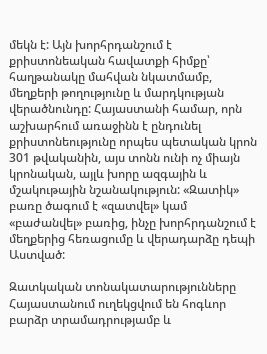մեկն է: Այն խորհրդանշում է քրիստոնեական հավատքի հիմքը՝ հաղթանակը մահվան նկատմամբ, մեղքերի թողությունը և մարդկության վերածնունդը: Հայաստանի համար, որն աշխարհում առաջինն է ընդունել քրիստոնեությունը որպես պետական կրոն 301 թվականին, այս տոնն ունի ոչ միայն կրոնական, այլև խորը ազգային և մշակութային նշանակություն: «Զատիկ» բառը ծագում է «զատվել» կամ «բաժանվել» բառից, ինչը խորհրդանշում է մեղքերից հեռացումը և վերադարձը դեպի Աստված:

Զատկական տոնակատարությունները Հայաստանում ուղեկցվում են հոգևոր բարձր տրամադրությամբ և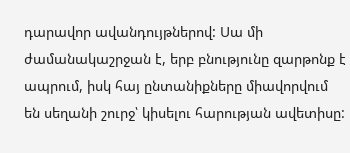դարավոր ավանդույթներով: Սա մի ժամանակաշրջան է, երբ բնությունը զարթոնք է ապրում, իսկ հայ ընտանիքները միավորվում են սեղանի շուրջ՝ կիսելու հարության ավետիսը: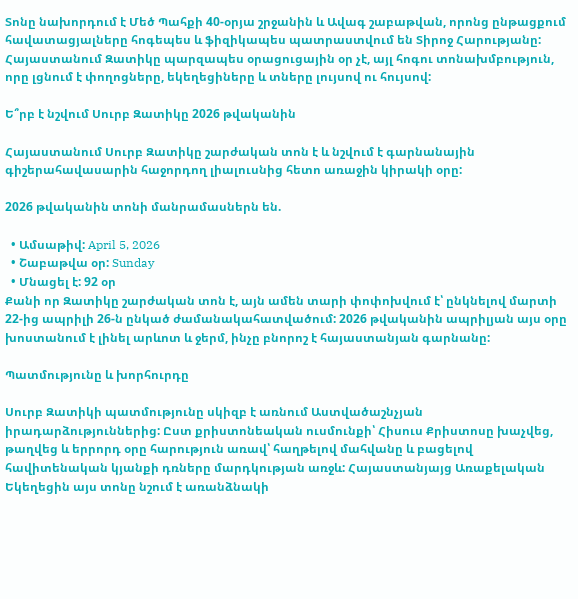Տոնը նախորդում է Մեծ Պահքի 40-օրյա շրջանին և Ավագ շաբաթվան, որոնց ընթացքում հավատացյալները հոգեպես և ֆիզիկապես պատրաստվում են Տիրոջ Հարությանը: Հայաստանում Զատիկը պարզապես օրացուցային օր չէ, այլ հոգու տոնախմբություն, որը լցնում է փողոցները, եկեղեցիները և տները լույսով ու հույսով:

Ե՞րբ է նշվում Սուրբ Զատիկը 2026 թվականին

Հայաստանում Սուրբ Զատիկը շարժական տոն է և նշվում է գարնանային գիշերահավասարին հաջորդող լիալուսնից հետո առաջին կիրակի օրը:

2026 թվականին տոնի մանրամասներն են.

  • Ամսաթիվ: April 5, 2026
  • Շաբաթվա օր: Sunday
  • Մնացել է: 92 օր
Քանի որ Զատիկը շարժական տոն է, այն ամեն տարի փոփոխվում է՝ ընկնելով մարտի 22-ից ապրիլի 26-ն ընկած ժամանակահատվածում: 2026 թվականին ապրիլյան այս օրը խոստանում է լինել արևոտ և ջերմ, ինչը բնորոշ է հայաստանյան գարնանը:

Պատմությունը և խորհուրդը

Սուրբ Զատիկի պատմությունը սկիզբ է առնում Աստվածաշնչյան իրադարձություններից: Ըստ քրիստոնեական ուսմունքի՝ Հիսուս Քրիստոսը խաչվեց, թաղվեց և երրորդ օրը հարություն առավ՝ հաղթելով մահվանը և բացելով հավիտենական կյանքի դռները մարդկության առջև: Հայաստանյայց Առաքելական Եկեղեցին այս տոնը նշում է առանձնակի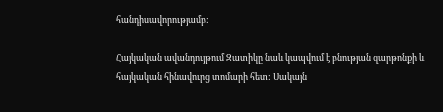հանդիսավորությամբ:

Հայկական ավանդույթում Զատիկը նաև կապվում է բնության զարթոնքի և հայկական հինավուրց տոմարի հետ: Սակայն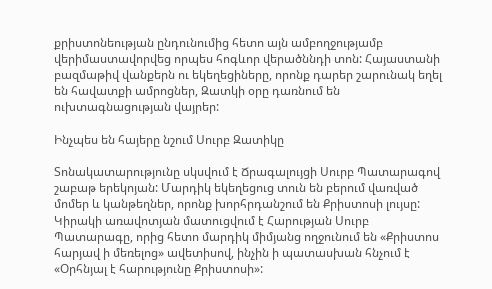քրիստոնեության ընդունումից հետո այն ամբողջությամբ վերիմաստավորվեց որպես հոգևոր վերածննդի տոն: Հայաստանի բազմաթիվ վանքերն ու եկեղեցիները, որոնք դարեր շարունակ եղել են հավատքի ամրոցներ, Զատկի օրը դառնում են ուխտագնացության վայրեր:

Ինչպես են հայերը նշում Սուրբ Զատիկը

Տոնակատարությունը սկսվում է Ճրագալույցի Սուրբ Պատարագով շաբաթ երեկոյան: Մարդիկ եկեղեցուց տուն են բերում վառված մոմեր և կանթեղներ, որոնք խորհրդանշում են Քրիստոսի լույսը: Կիրակի առավոտյան մատուցվում է Հարության Սուրբ Պատարագը, որից հետո մարդիկ միմյանց ողջունում են «Քրիստոս հարյավ ի մեռելոց» ավետիսով, ինչին ի պատասխան հնչում է «Օրհնյալ է հարությունը Քրիստոսի»: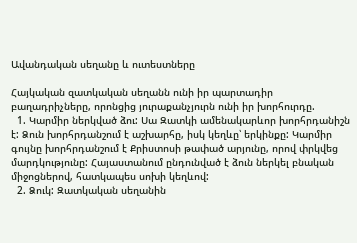Ավանդական սեղանը և ուտեստները

Հայկական զատկական սեղանն ունի իր պարտադիր բաղադրիչները, որոնցից յուրաքանչյուրն ունի իր խորհուրդը.
  1. Կարմիր ներկված ձու: Սա Զատկի ամենակարևոր խորհրդանիշն է: Ձուն խորհրդանշում է աշխարհը, իսկ կեղևը՝ երկինքը: Կարմիր գույնը խորհրդանշում է Քրիստոսի թափած արյունը, որով փրկվեց մարդկությունը: Հայաստանում ընդունված է ձուն ներկել բնական միջոցներով, հատկապես սոխի կեղևով:
  2. Ձուկ: Զատկական սեղանին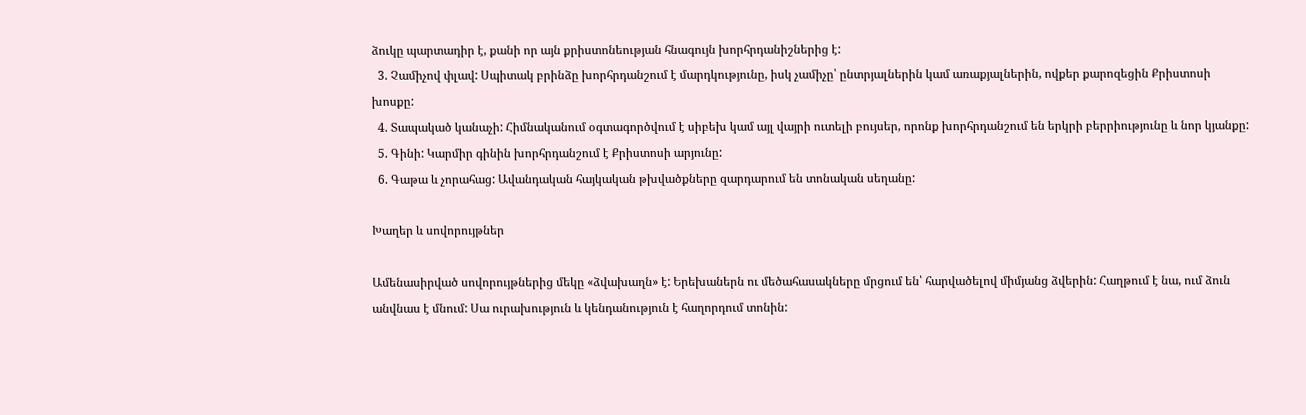ձուկը պարտադիր է, քանի որ այն քրիստոնեության հնագույն խորհրդանիշներից է:
  3. Չամիչով փլավ: Սպիտակ բրինձը խորհրդանշում է մարդկությունը, իսկ չամիչը՝ ընտրյալներին կամ առաքյալներին, ովքեր քարոզեցին Քրիստոսի խոսքը:
  4. Տապակած կանաչի: Հիմնականում օգտագործվում է սիբեխ կամ այլ վայրի ուտելի բույսեր, որոնք խորհրդանշում են երկրի բերրիությունը և նոր կյանքը:
  5. Գինի: Կարմիր գինին խորհրդանշում է Քրիստոսի արյունը:
  6. Գաթա և չորահաց: Ավանդական հայկական թխվածքները զարդարում են տոնական սեղանը:

Խաղեր և սովորույթներ

Ամենասիրված սովորույթներից մեկը «ձվախաղն» է: Երեխաներն ու մեծահասակները մրցում են՝ հարվածելով միմյանց ձվերին: Հաղթում է նա, ում ձուն անվնաս է մնում: Սա ուրախություն և կենդանություն է հաղորդում տոնին: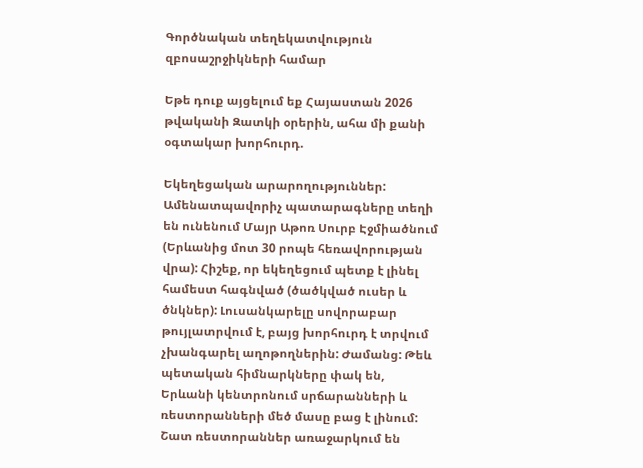Գործնական տեղեկատվություն զբոսաշրջիկների համար

Եթե դուք այցելում եք Հայաստան 2026 թվականի Զատկի օրերին, ահա մի քանի օգտակար խորհուրդ.

Եկեղեցական արարողություններ: Ամենատպավորիչ պատարագները տեղի են ունենում Մայր Աթոռ Սուրբ Էջմիածնում (Երևանից մոտ 30 րոպե հեռավորության վրա): Հիշեք, որ եկեղեցում պետք է լինել համեստ հագնված (ծածկված ուսեր և ծնկներ): Լուսանկարելը սովորաբար թույլատրվում է, բայց խորհուրդ է տրվում չխանգարել աղոթողներին: Ժամանց: Թեև պետական հիմնարկները փակ են, Երևանի կենտրոնում սրճարանների և ռեստորանների մեծ մասը բաց է լինում: Շատ ռեստորաններ առաջարկում են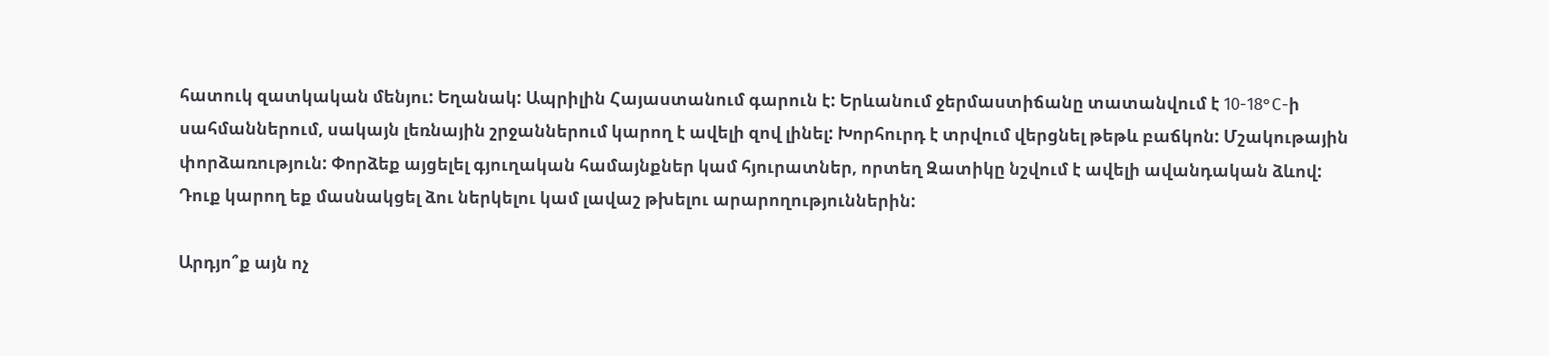հատուկ զատկական մենյու: Եղանակ: Ապրիլին Հայաստանում գարուն է: Երևանում ջերմաստիճանը տատանվում է 10-18°C-ի սահմաններում, սակայն լեռնային շրջաններում կարող է ավելի զով լինել: Խորհուրդ է տրվում վերցնել թեթև բաճկոն: Մշակութային փորձառություն: Փորձեք այցելել գյուղական համայնքներ կամ հյուրատներ, որտեղ Զատիկը նշվում է ավելի ավանդական ձևով: Դուք կարող եք մասնակցել ձու ներկելու կամ լավաշ թխելու արարողություններին:

Արդյո՞ք այն ոչ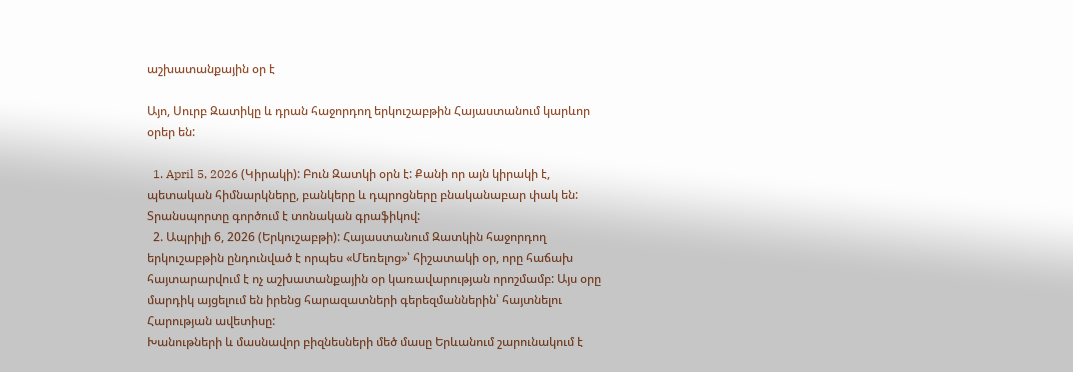աշխատանքային օր է

Այո, Սուրբ Զատիկը և դրան հաջորդող երկուշաբթին Հայաստանում կարևոր օրեր են:

  1. April 5, 2026 (Կիրակի): Բուն Զատկի օրն է: Քանի որ այն կիրակի է, պետական հիմնարկները, բանկերը և դպրոցները բնականաբար փակ են: Տրանսպորտը գործում է տոնական գրաֆիկով:
  2. Ապրիլի 6, 2026 (Երկուշաբթի): Հայաստանում Զատկին հաջորդող երկուշաբթին ընդունված է որպես «Մեռելոց»՝ հիշատակի օր, որը հաճախ հայտարարվում է ոչ աշխատանքային օր կառավարության որոշմամբ: Այս օրը մարդիկ այցելում են իրենց հարազատների գերեզմաններին՝ հայտնելու Հարության ավետիսը:
Խանութների և մասնավոր բիզնեսների մեծ մասը Երևանում շարունակում է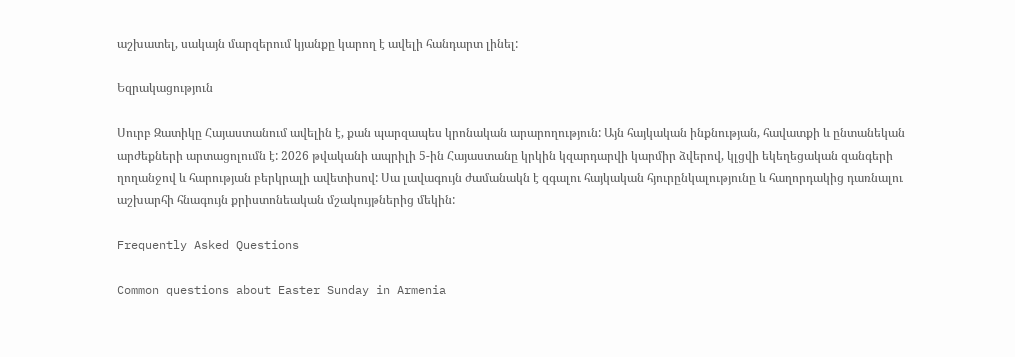աշխատել, սակայն մարզերում կյանքը կարող է ավելի հանդարտ լինել:

Եզրակացություն

Սուրբ Զատիկը Հայաստանում ավելին է, քան պարզապես կրոնական արարողություն: Այն հայկական ինքնության, հավատքի և ընտանեկան արժեքների արտացոլումն է: 2026 թվականի ապրիլի 5-ին Հայաստանը կրկին կզարդարվի կարմիր ձվերով, կլցվի եկեղեցական զանգերի ղողանջով և հարության բերկրալի ավետիսով: Սա լավագույն ժամանակն է զգալու հայկական հյուրընկալությունը և հաղորդակից դառնալու աշխարհի հնագույն քրիստոնեական մշակույթներից մեկին:

Frequently Asked Questions

Common questions about Easter Sunday in Armenia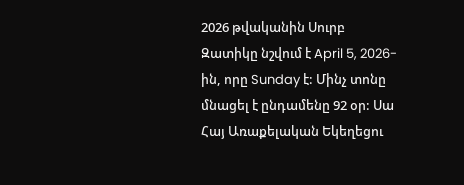2026 թվականին Սուրբ Զատիկը նշվում է April 5, 2026-ին, որը Sunday է: Մինչ տոնը մնացել է ընդամենը 92 օր: Սա Հայ Առաքելական Եկեղեցու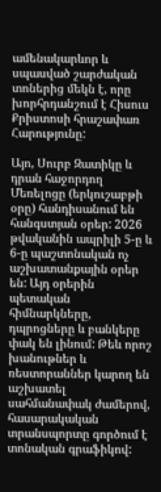ամենակարևոր և սպասված շարժական տոներից մեկն է, որը խորհրդանշում է Հիսուս Քրիստոսի հրաշափառ Հարությունը:

Այո, Սուրբ Զատիկը և դրան հաջորդող Մեռելոցը (երկուշաբթի օրը) հանդիսանում են հանգստյան օրեր: 2026 թվականին ապրիլի 5-ը և 6-ը պաշտոնական ոչ աշխատանքային օրեր են: Այդ օրերին պետական հիմնարկները, դպրոցները և բանկերը փակ են լինում: Թեև որոշ խանութներ և ռեստորաններ կարող են աշխատել սահմանափակ ժամերով, հասարակական տրանսպորտը գործում է տոնական գրաֆիկով: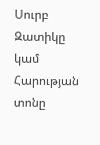Սուրբ Զատիկը կամ Հարության տոնը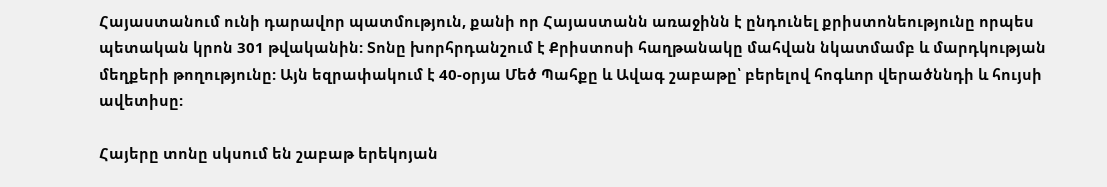Հայաստանում ունի դարավոր պատմություն, քանի որ Հայաստանն առաջինն է ընդունել քրիստոնեությունը որպես պետական կրոն 301 թվականին: Տոնը խորհրդանշում է Քրիստոսի հաղթանակը մահվան նկատմամբ և մարդկության մեղքերի թողությունը: Այն եզրափակում է 40-օրյա Մեծ Պահքը և Ավագ շաբաթը՝ բերելով հոգևոր վերածննդի և հույսի ավետիսը:

Հայերը տոնը սկսում են շաբաթ երեկոյան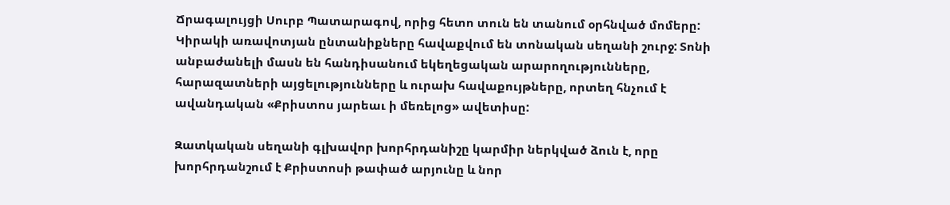Ճրագալույցի Սուրբ Պատարագով, որից հետո տուն են տանում օրհնված մոմերը: Կիրակի առավոտյան ընտանիքները հավաքվում են տոնական սեղանի շուրջ: Տոնի անբաժանելի մասն են հանդիսանում եկեղեցական արարողությունները, հարազատների այցելությունները և ուրախ հավաքույթները, որտեղ հնչում է ավանդական «Քրիստոս յարեաւ ի մեռելոց» ավետիսը:

Զատկական սեղանի գլխավոր խորհրդանիշը կարմիր ներկված ձուն է, որը խորհրդանշում է Քրիստոսի թափած արյունը և նոր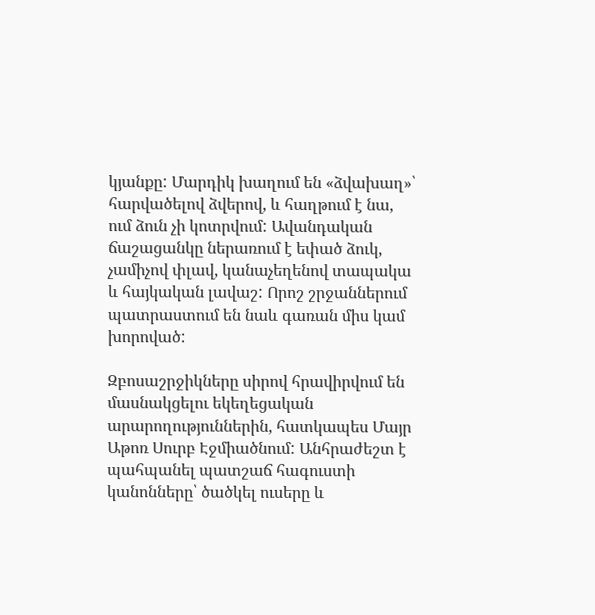կյանքը: Մարդիկ խաղում են «ձվախաղ»՝ հարվածելով ձվերով, և հաղթում է նա, ում ձուն չի կոտրվում: Ավանդական ճաշացանկը ներառում է եփած ձուկ, չամիչով փլավ, կանաչեղենով տապակա և հայկական լավաշ: Որոշ շրջաններում պատրաստում են նաև գառան միս կամ խորոված:

Զբոսաշրջիկները սիրով հրավիրվում են մասնակցելու եկեղեցական արարողություններին, հատկապես Մայր Աթոռ Սուրբ Էջմիածնում: Անհրաժեշտ է պահպանել պատշաճ հագուստի կանոնները՝ ծածկել ուսերը և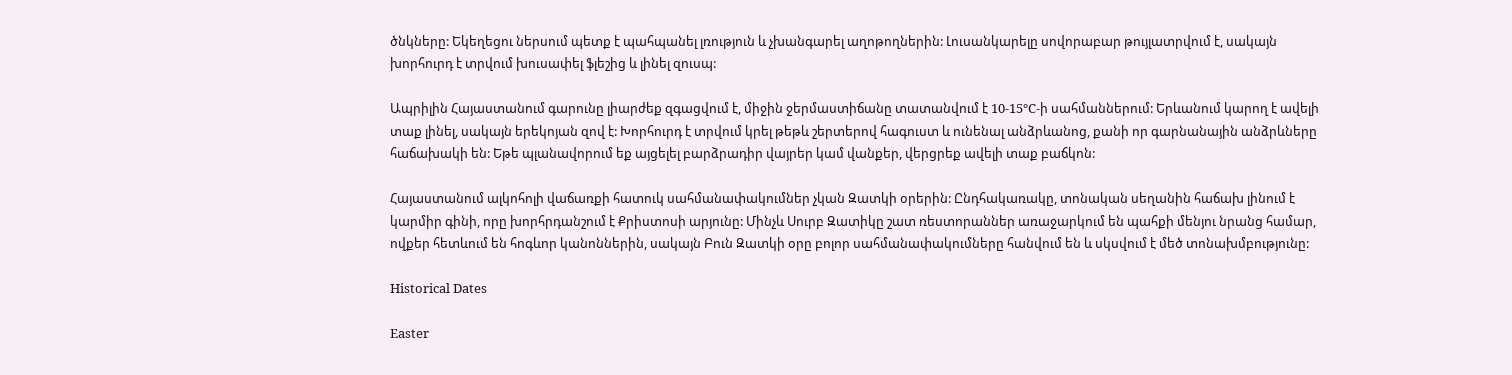ծնկները: Եկեղեցու ներսում պետք է պահպանել լռություն և չխանգարել աղոթողներին: Լուսանկարելը սովորաբար թույլատրվում է, սակայն խորհուրդ է տրվում խուսափել ֆլեշից և լինել զուսպ:

Ապրիլին Հայաստանում գարունը լիարժեք զգացվում է, միջին ջերմաստիճանը տատանվում է 10-15°C-ի սահմաններում: Երևանում կարող է ավելի տաք լինել, սակայն երեկոյան զով է: Խորհուրդ է տրվում կրել թեթև շերտերով հագուստ և ունենալ անձրևանոց, քանի որ գարնանային անձրևները հաճախակի են: Եթե պլանավորում եք այցելել բարձրադիր վայրեր կամ վանքեր, վերցրեք ավելի տաք բաճկոն:

Հայաստանում ալկոհոլի վաճառքի հատուկ սահմանափակումներ չկան Զատկի օրերին: Ընդհակառակը, տոնական սեղանին հաճախ լինում է կարմիր գինի, որը խորհրդանշում է Քրիստոսի արյունը: Մինչև Սուրբ Զատիկը շատ ռեստորաններ առաջարկում են պահքի մենյու նրանց համար, ովքեր հետևում են հոգևոր կանոններին, սակայն Բուն Զատկի օրը բոլոր սահմանափակումները հանվում են և սկսվում է մեծ տոնախմբությունը:

Historical Dates

Easter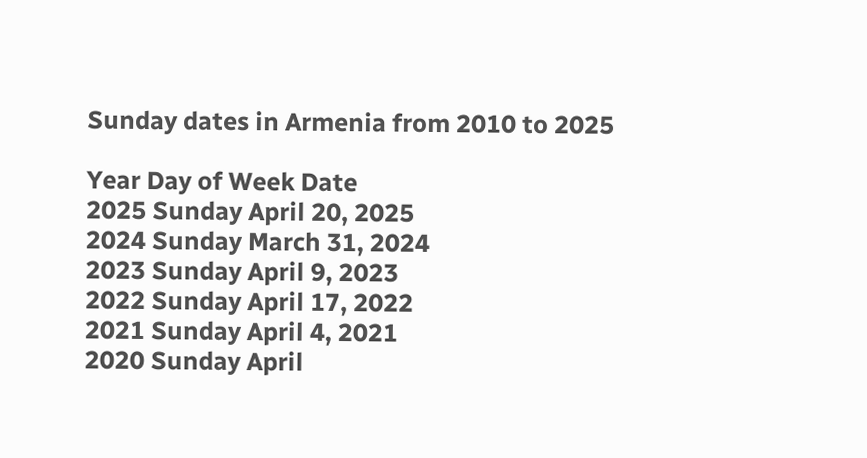Sunday dates in Armenia from 2010 to 2025

Year Day of Week Date
2025 Sunday April 20, 2025
2024 Sunday March 31, 2024
2023 Sunday April 9, 2023
2022 Sunday April 17, 2022
2021 Sunday April 4, 2021
2020 Sunday April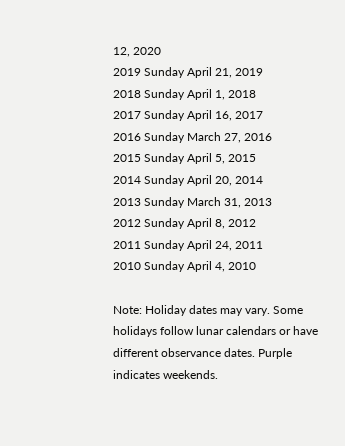12, 2020
2019 Sunday April 21, 2019
2018 Sunday April 1, 2018
2017 Sunday April 16, 2017
2016 Sunday March 27, 2016
2015 Sunday April 5, 2015
2014 Sunday April 20, 2014
2013 Sunday March 31, 2013
2012 Sunday April 8, 2012
2011 Sunday April 24, 2011
2010 Sunday April 4, 2010

Note: Holiday dates may vary. Some holidays follow lunar calendars or have different observance dates. Purple indicates weekends.